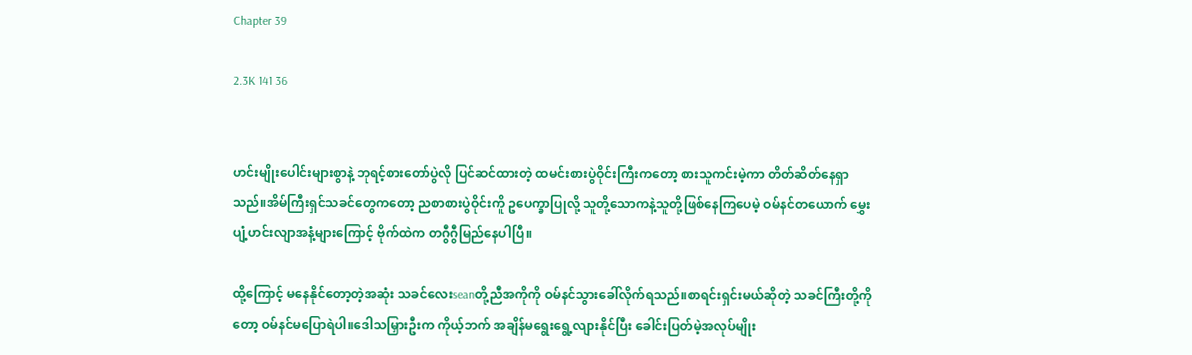Chapter 39

2.3K 141 36


ဟင်းမျိုးပေါင်းများစွာနဲ့ ဘုရင့်စားတော်ပွဲလို ပြင်ဆင်ထားတဲ့ ထမင်းစားပွဲဝိုင်းကြီးကတော့ စားသူကင်းမဲ့ကာ တိတ်ဆိတ်နေရှာသည်။အိမ်ကြီးရှင်သခင်တွေကတော့ ညစာစားပွဲဝိုင်းကိူ ဥ‌ပေက္ခာပြုလို့ သူတို့သောကနဲ့သူတို့ဖြစ်နေကြပေမဲ့ ဝမ်နင်တယောက် မွှေးပျံ့ဟင်းလျာအနံ့များကြောင့် ဗိုက်ထဲက တဂွီဂွီမြည်နေပါပြီ။

ထို့ကြောင့် မနေနိုင်တော့တဲ့အဆုံး သခင်လေးseanတို့ညီအကိုကို ဝမ်နင်သွားခေါ်လိုက်ရသည်။စာရင်းရှင်းမယ်ဆိုတဲ့ သခင်ကြီးတို့ကိုတော့ ဝမ်နင်မပြောရဲပါ။ဒေါသမြှားဦးက ကိုယ့်ဘက် အချိန်မရွေးရွေ့လျားနိုင်ပြီး ခေါင်းပြတ်မဲ့အလုပ်မျိုး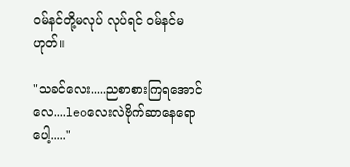ဝမ်နင်တို့မလုပ် လုပ်ရင် ဝမ်နင်မဟုတ်။

"သခင်လေး.....ညစာစားကြရအောင်လေ....leoလေးလဲဗိုက်ဆာနေရောပေါ့....."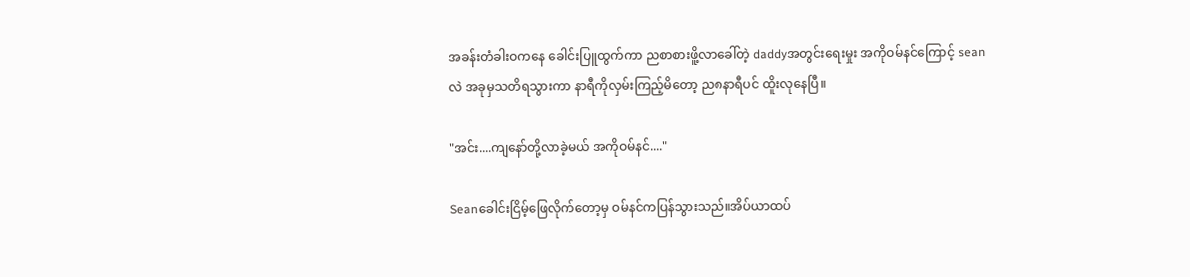အခန်းတံခါးဝကနေ ခေါင်းပြူထွက်ကာ ညစာစားဖိူ့လာခေါ်တဲ့ daddyအတွင်းရေးမှုး အကိုဝမ်နင်ကြောင့် seanလဲ အခုမှသတိရသွားကာ နာရီကိုလှမ်းကြည့်မိတော့ ည၈နာရီပင် ထိူးလုနေပြီ။

"အင်း....ကျနော်တို့လာခဲ့မယ် အကိုဝမ်နင်...."

Seanခေါင်းငြိမ့်ဖြေလိုက်တော့မှ ဝမ်နင်ကပြန်သွားသည်။အိပ်ယာထပ်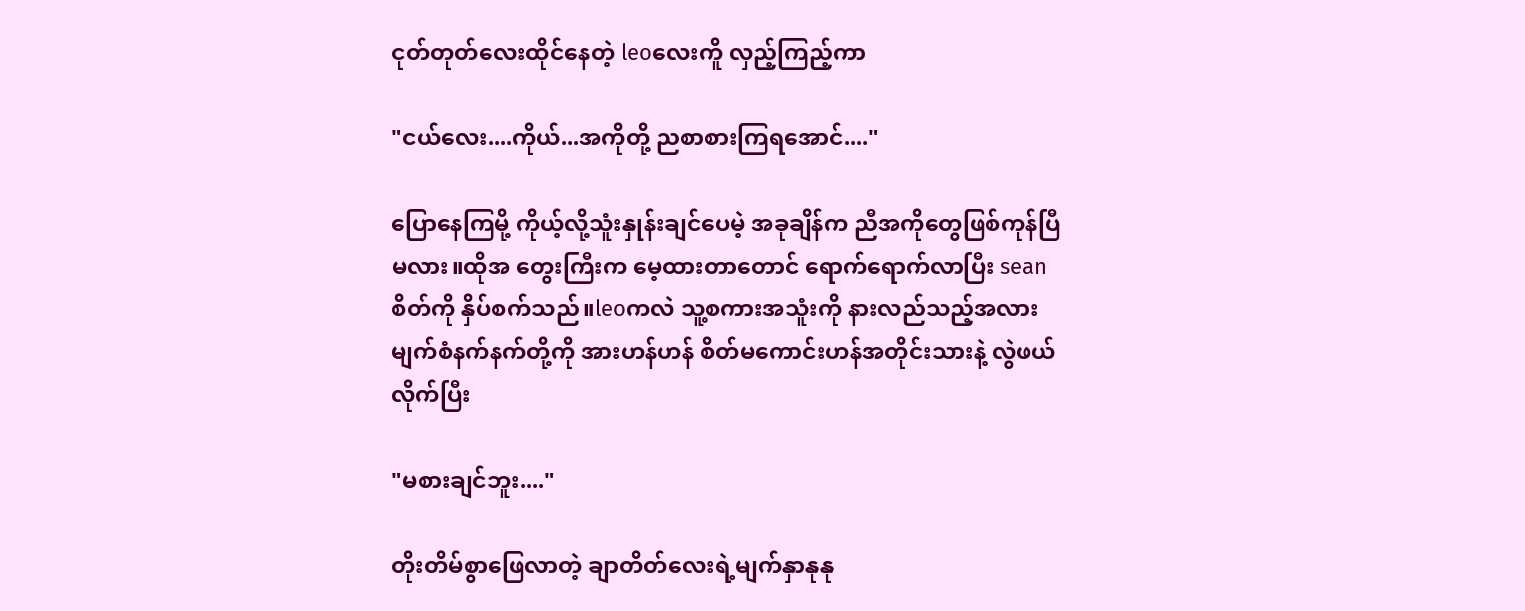ငုတ်တုတ်လေးထိုင်နေတဲ့ leoလေးကိူ လှည့်ကြည့်ကာ

"ငယ်လေး....ကိုယ်...အကိုတို့ ညစာစားကြရအောင်...."

ပြောနေကြမို့ ကိုယ့်လို့သူံးနှုန်းချင်ပေမဲ့ အခုချိန်က ညီအကိုတွေဖြစ်ကုန်ပြီမလား။ထိုအ‌ တွေးကြီးက မေ့ထားတာတောင် ရောက်ရောက်လာပြီး seanစိတ်ကို နှိပ်စက်သည်။leoကလဲ သူ့စကားအသူံးကို နားလည်သည့်အလား မျက်စံနက်နက်တို့ကို အားဟန်ဟန် စိတ်မကောင်းဟန်အတိုင်းသားနဲ့ လွဲဖယ်လိုက်ပြီး

"မစားချင်ဘူး...."

တိုးတိမ်စွာဖြေလာတဲ့ ချာတိတ်လေးရဲ့မျက်နှာနုနု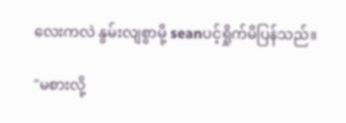လေးကလဲ နွမ်းလျစွာမို့ seanပင့်ရှိုက်မိပြန်သည်။

"မစားလို့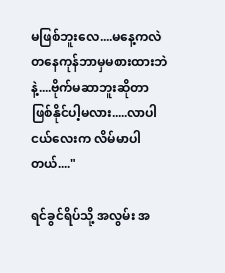မဖြစ်ဘူးလေ....မနေ့ကလဲ တနေကုန်ဘာမှမစားထားဘဲနဲ့....ဗိုက်မဆာဘူးဆိုတာ ဖြစ်နိုင်ပါ့မလား.....လာပါ ငယ်လေးက လိမ်မာပါတယ်...."

ရင်ခွင်ရိပ်သို့ အလွမ်း အ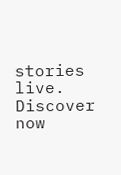stories live. Discover now